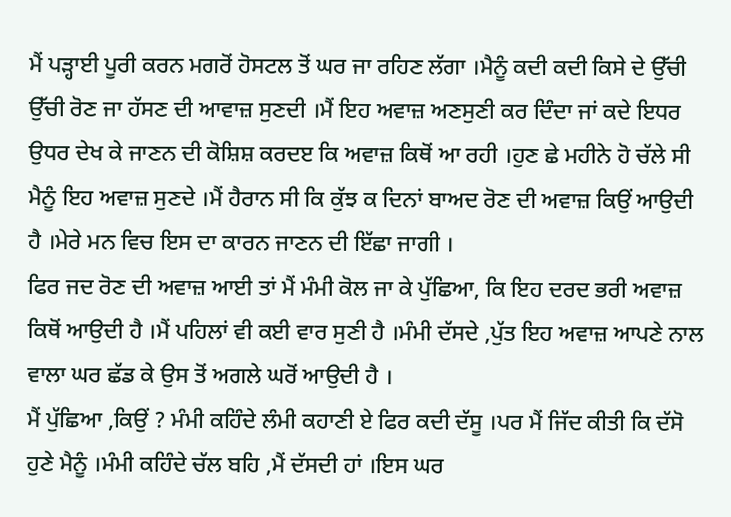ਮੈਂ ਪੜ੍ਹਾਈ ਪੂਰੀ ਕਰਨ ਮਗਰੋਂ ਹੋਸਟਲ ਤੋਂ ਘਰ ਜਾ ਰਹਿਣ ਲੱਗਾ ।ਮੈਨੂੰ ਕਦੀ ਕਦੀ ਕਿਸੇ ਦੇ ਉੱਚੀ ਉੱਚੀ ਰੋਣ ਜਾ ਹੱਸਣ ਦੀ ਆਵਾਜ਼ ਸੁਣਦੀ ।ਮੈਂ ਇਹ ਅਵਾਜ਼ ਅਣਸੁਣੀ ਕਰ ਦਿੰਦਾ ਜਾਂ ਕਦੇ ਇਧਰ ਉਧਰ ਦੇਖ ਕੇ ਜਾਣਨ ਦੀ ਕੋਸ਼ਿਸ਼ ਕਰਦੲ ਕਿ ਅਵਾਜ਼ ਕਿਥੋਂ ਆ ਰਹੀ ।ਹੁਣ ਛੇ ਮਹੀਨੇ ਹੋ ਚੱਲੇ ਸੀ ਮੈਨੂੰ ਇਹ ਅਵਾਜ਼ ਸੁਣਦੇ ।ਮੈਂ ਹੈਰਾਨ ਸੀ ਕਿ ਕੁੱਝ ਕ ਦਿਨਾਂ ਬਾਅਦ ਰੋਣ ਦੀ ਅਵਾਜ਼ ਕਿਉਂ ਆਉਦੀ ਹੈ ।ਮੇਰੇ ਮਨ ਵਿਚ ਇਸ ਦਾ ਕਾਰਨ ਜਾਣਨ ਦੀ ਇੱਛਾ ਜਾਗੀ ।
ਫਿਰ ਜਦ ਰੋਣ ਦੀ ਅਵਾਜ਼ ਆਈ ਤਾਂ ਮੈਂ ਮੰਮੀ ਕੋਲ ਜਾ ਕੇ ਪੁੱਛਿਆ, ਕਿ ਇਹ ਦਰਦ ਭਰੀ ਅਵਾਜ਼ ਕਿਥੋਂ ਆਉਦੀ ਹੈ ।ਮੈਂ ਪਹਿਲਾਂ ਵੀ ਕਈ ਵਾਰ ਸੁਣੀ ਹੈ ।ਮੰਮੀ ਦੱਸਦੇ ,ਪੁੱਤ ਇਹ ਅਵਾਜ਼ ਆਪਣੇ ਨਾਲ ਵਾਲਾ ਘਰ ਛੱਡ ਕੇ ਉਸ ਤੋਂ ਅਗਲੇ ਘਰੋਂ ਆਉਦੀ ਹੈ ।
ਮੈਂ ਪੁੱਛਿਆ ,ਕਿਉਂ ? ਮੰਮੀ ਕਹਿੰਦੇ ਲੰਮੀ ਕਹਾਣੀ ਏ ਫਿਰ ਕਦੀ ਦੱਸੂ ।ਪਰ ਮੈਂ ਜਿੱਦ ਕੀਤੀ ਕਿ ਦੱਸੋ ਹੁਣੇ ਮੈਨੂੰ ।ਮੰਮੀ ਕਹਿੰਦੇ ਚੱਲ ਬਹਿ ,ਮੈਂ ਦੱਸਦੀ ਹਾਂ ।ਇਸ ਘਰ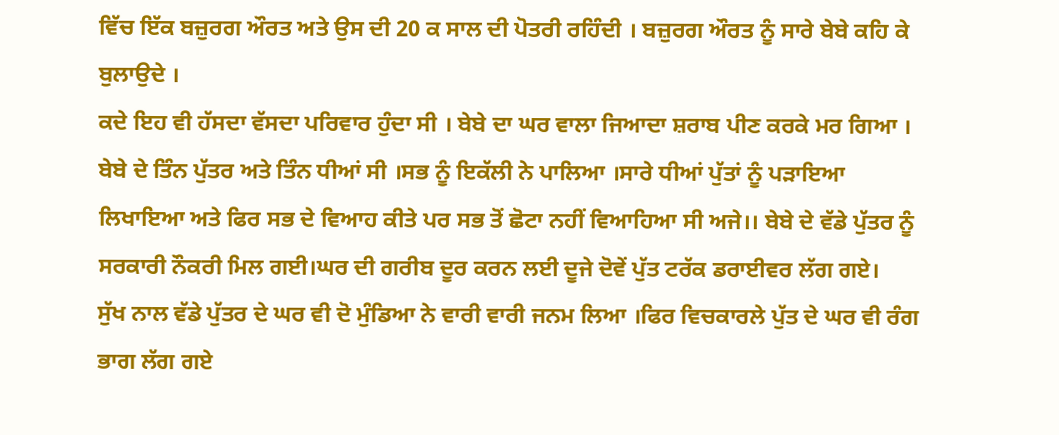ਵਿੱਚ ਇੱਕ ਬਜ਼ੁਰਗ ਔਰਤ ਅਤੇ ਉਸ ਦੀ 20 ਕ ਸਾਲ ਦੀ ਪੋਤਰੀ ਰਹਿੰਦੀ । ਬਜ਼ੁਰਗ ਔਰਤ ਨੂੰ ਸਾਰੇ ਬੇਬੇ ਕਹਿ ਕੇ ਬੁਲਾਉਦੇ ।
ਕਦੇ ਇਹ ਵੀ ਹੱਸਦਾ ਵੱਸਦਾ ਪਰਿਵਾਰ ਹੁੰਦਾ ਸੀ । ਬੇਬੇ ਦਾ ਘਰ ਵਾਲਾ ਜਿਆਦਾ ਸ਼ਰਾਬ ਪੀਣ ਕਰਕੇ ਮਰ ਗਿਆ । ਬੇਬੇ ਦੇ ਤਿੰਨ ਪੁੱਤਰ ਅਤੇ ਤਿੰਨ ਧੀਆਂ ਸੀ ।ਸਭ ਨੂੰ ਇਕੱਲੀ ਨੇ ਪਾਲਿਆ ।ਸਾਰੇ ਧੀਆਂ ਪੁੱਤਾਂ ਨੂੰ ਪੜਾਇਆ ਲਿਖਾਇਆ ਅਤੇ ਫਿਰ ਸਭ ਦੇ ਵਿਆਹ ਕੀਤੇ ਪਰ ਸਭ ਤੋਂ ਛੋਟਾ ਨਹੀਂ ਵਿਆਹਿਆ ਸੀ ਅਜੇ।। ਬੇਬੇ ਦੇ ਵੱਡੇ ਪੁੱਤਰ ਨੂੰ ਸਰਕਾਰੀ ਨੌਕਰੀ ਮਿਲ ਗਈ।ਘਰ ਦੀ ਗਰੀਬ ਦੂਰ ਕਰਨ ਲਈ ਦੂਜੇ ਦੋਵੇਂ ਪੁੱਤ ਟਰੱਕ ਡਰਾਈਵਰ ਲੱਗ ਗਏ।
ਸੁੱਖ ਨਾਲ ਵੱਡੇ ਪੁੱਤਰ ਦੇ ਘਰ ਵੀ ਦੋ ਮੁੰਡਿਆ ਨੇ ਵਾਰੀ ਵਾਰੀ ਜਨਮ ਲਿਆ ।ਫਿਰ ਵਿਚਕਾਰਲੇ ਪੁੱਤ ਦੇ ਘਰ ਵੀ ਰੰਗ ਭਾਗ ਲੱਗ ਗਏ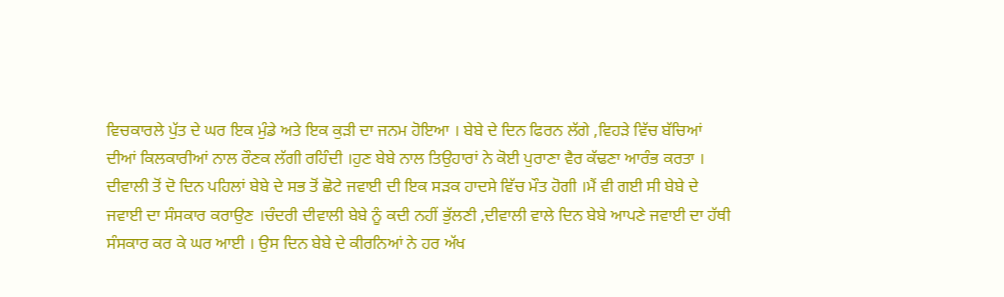ਵਿਚਕਾਰਲੇ ਪੁੱਤ ਦੇ ਘਰ ਇਕ ਮੁੰਡੇ ਅਤੇ ਇਕ ਕੁੜੀ ਦਾ ਜਨਮ ਹੋਇਆ । ਬੇਬੇ ਦੇ ਦਿਨ ਫਿਰਨ ਲੱਗੇ ,ਵਿਹੜੇ ਵਿੱਚ ਬੱਚਿਆਂ ਦੀਆਂ ਕਿਲਕਾਰੀਆਂ ਨਾਲ ਰੌਣਕ ਲੱਗੀ ਰਹਿੰਦੀ ।ਹੁਣ ਬੇਬੇ ਨਾਲ ਤਿਉਹਾਰਾਂ ਨੇ ਕੋਈ ਪੁਰਾਣਾ ਵੈਰ ਕੱਢਣਾ ਆਰੰਭ ਕਰਤਾ ।
ਦੀਵਾਲੀ ਤੋਂ ਦੋ ਦਿਨ ਪਹਿਲਾਂ ਬੇਬੇ ਦੇ ਸਭ ਤੋਂ ਛੋਟੇ ਜਵਾਈ ਦੀ ਇਕ ਸੜਕ ਹਾਦਸੇ ਵਿੱਚ ਮੌਤ ਹੋਗੀ ।ਮੈਂ ਵੀ ਗਈ ਸੀ ਬੇਬੇ ਦੇ ਜਵਾਈ ਦਾ ਸੰਸਕਾਰ ਕਰਾਉਣ ।ਚੰਦਰੀ ਦੀਵਾਲੀ ਬੇਬੇ ਨੂੰ ਕਦੀ ਨਹੀਂ ਭੁੱਲਣੀ ,ਦੀਵਾਲੀ ਵਾਲੇ ਦਿਨ ਬੇਬੇ ਆਪਣੇ ਜਵਾਈ ਦਾ ਹੱਥੀ ਸੰਸਕਾਰ ਕਰ ਕੇ ਘਰ ਆਈ । ਉਸ ਦਿਨ ਬੇਬੇ ਦੇ ਕੀਰਨਿਆਂ ਨੇ ਹਰ ਅੱਖ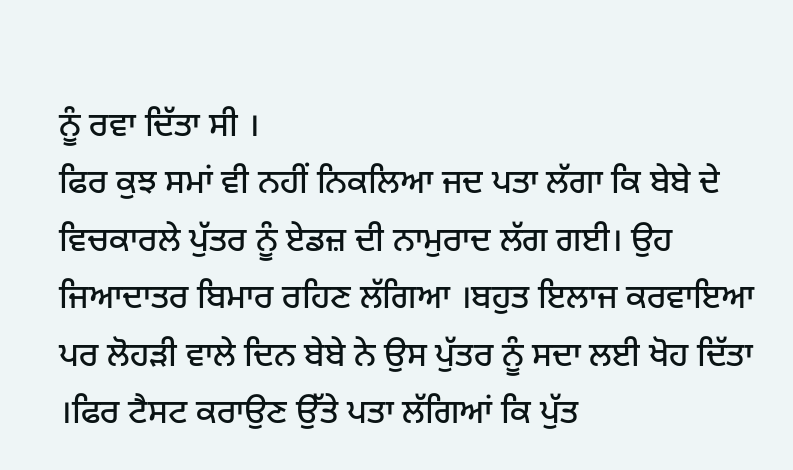ਨੂੰ ਰਵਾ ਦਿੱਤਾ ਸੀ ।
ਫਿਰ ਕੁਝ ਸਮਾਂ ਵੀ ਨਹੀਂ ਨਿਕਲਿਆ ਜਦ ਪਤਾ ਲੱਗਾ ਕਿ ਬੇਬੇ ਦੇ ਵਿਚਕਾਰਲੇ ਪੁੱਤਰ ਨੂੰ ਏਡਜ਼ ਦੀ ਨਾਮੁਰਾਦ ਲੱਗ ਗਈ। ਉਹ ਜਿਆਦਾਤਰ ਬਿਮਾਰ ਰਹਿਣ ਲੱਗਿਆ ।ਬਹੁਤ ਇਲਾਜ ਕਰਵਾਇਆ ਪਰ ਲੋਹੜੀ ਵਾਲੇ ਦਿਨ ਬੇਬੇ ਨੇ ਉਸ ਪੁੱਤਰ ਨੂੰ ਸਦਾ ਲਈ ਖੋਹ ਦਿੱਤਾ ।ਫਿਰ ਟੈਸਟ ਕਰਾਉਣ ਉੱਤੇ ਪਤਾ ਲੱਗਿਆਂ ਕਿ ਪੁੱਤ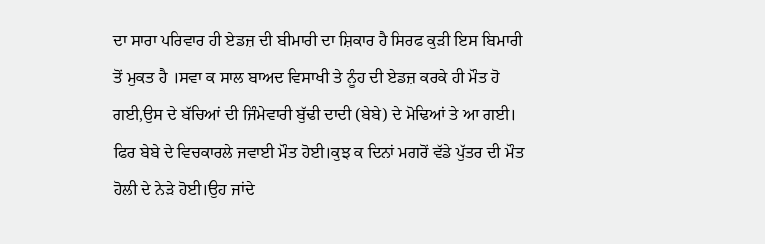ਦਾ ਸਾਰਾ ਪਰਿਵਾਰ ਹੀ ਏਡਜ਼ ਦੀ ਬੀਮਾਰੀ ਦਾ ਸ਼ਿਕਾਰ ਹੈ ਸਿਰਫ ਕੁੜੀ ਇਸ ਬਿਮਾਰੀ ਤੋਂ ਮੁਕਤ ਹੈ ।ਸਵਾ ਕ ਸਾਲ ਬਾਅਦ ਵਿਸਾਖੀ ਤੇ ਨੂੰਹ ਦੀ ਏਡਜ਼ ਕਰਕੇ ਹੀ ਮੌਤ ਹੋ ਗਈ,ਉਸ ਦੇ ਬੱਚਿਆਂ ਦੀ ਜਿੰਮੇਵਾਰੀ ਬੁੱਢੀ ਦਾਦੀ (ਬੇਬੇ) ਦੇ ਮੋਢਿਆਂ ਤੇ ਆ ਗਈ।
ਫਿਰ ਬੇਬੇ ਦੇ ਵਿਚਕਾਰਲੇ ਜਵਾਈ ਮੌਤ ਹੋਈ।ਕੁਝ ਕ ਦਿਨਾਂ ਮਗਰੋਂ ਵੱਡੇ ਪੁੱਤਰ ਦੀ ਮੌਤ ਹੋਲੀ ਦੇ ਨੇੜੇ ਹੋਈ।ਉਹ ਜਾਂਦੇ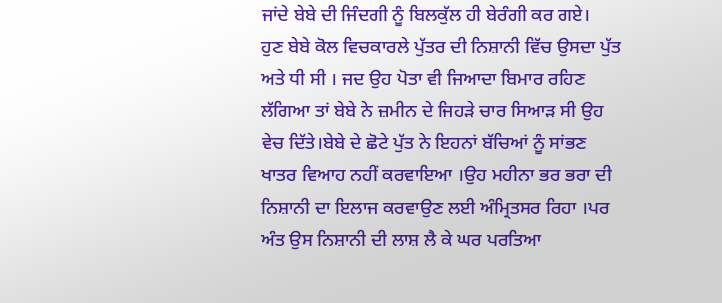ਜਾਂਦੇ ਬੇਬੇ ਦੀ ਜਿੰਦਗੀ ਨੂੰ ਬਿਲਕੁੱਲ ਹੀ ਬੇਰੰਗੀ ਕਰ ਗਏ।
ਹੁਣ ਬੇਬੇ ਕੋਲ ਵਿਚਕਾਰਲੇ ਪੁੱਤਰ ਦੀ ਨਿਸ਼ਾਨੀ ਵਿੱਚ ਉਸਦਾ ਪੁੱਤ ਅਤੇ ਧੀ ਸੀ । ਜਦ ਉਹ ਪੋਤਾ ਵੀ ਜਿਆਦਾ ਬਿਮਾਰ ਰਹਿਣ ਲੱਗਿਆ ਤਾਂ ਬੇਬੇ ਨੇ ਜ਼ਮੀਨ ਦੇ ਜਿਹੜੇ ਚਾਰ ਸਿਆੜ ਸੀ ਉਹ ਵੇਚ ਦਿੱਤੇ।ਬੇਬੇ ਦੇ ਛੋਟੇ ਪੁੱਤ ਨੇ ਇਹਨਾਂ ਬੱਚਿਆਂ ਨੂੰ ਸਾਂਭਣ ਖਾਤਰ ਵਿਆਹ ਨਹੀਂ ਕਰਵਾਇਆ ।ਉਹ ਮਹੀਨਾ ਭਰ ਭਰਾ ਦੀ ਨਿਸ਼ਾਨੀ ਦਾ ਇਲਾਜ ਕਰਵਾਉਣ ਲਈ ਅੰਮ੍ਰਿਤਸਰ ਰਿਹਾ ।ਪਰ ਅੰਤ ਉਸ ਨਿਸ਼ਾਨੀ ਦੀ ਲਾਸ਼ ਲੈ ਕੇ ਘਰ ਪਰਤਿਆ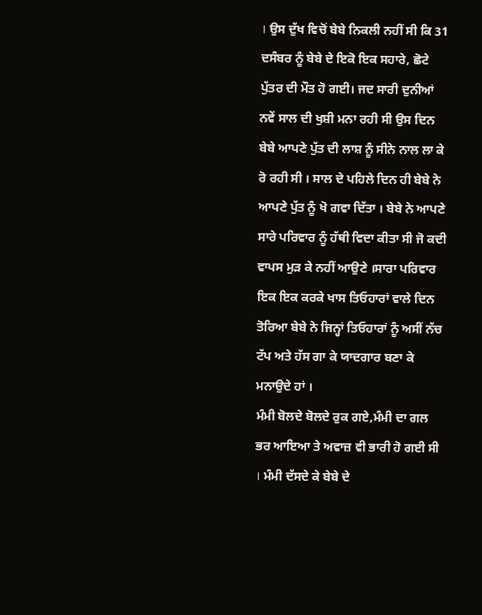। ਉਸ ਦੁੱਖ ਵਿਚੋਂ ਬੇਬੇ ਨਿਕਲੀ ਨਹੀਂ ਸੀ ਕਿ 31 ਦਸੰਬਰ ਨੂੰ ਬੇਬੇ ਦੇ ਇਕੋ ਇਕ ਸਹਾਰੇ, ਛੋਟੇ ਪੁੱਤਰ ਦੀ ਮੌਤ ਹੋ ਗਈ। ਜਦ ਸਾਰੀ ਦੁਨੀਆਂ ਨਵੇਂ ਸਾਲ ਦੀ ਖੁਸ਼ੀ ਮਨਾ ਰਹੀ ਸੀ ਉਸ ਦਿਨ ਬੇਬੇ ਆਪਣੇ ਪੁੱਤ ਦੀ ਲਾਸ਼ ਨੂੰ ਸੀਨੇ ਨਾਲ ਲਾ ਕੇ ਰੋ ਰਹੀ ਸੀ । ਸਾਲ ਦੇ ਪਹਿਲੇ ਦਿਨ ਹੀ ਬੇਬੇ ਨੇ ਆਪਣੇ ਪੁੱਤ ਨੂੰ ਖੋ ਗਵਾ ਦਿੱਤਾ । ਬੇਬੇ ਨੇ ਆਪਣੇ ਸਾਰੇ ਪਰਿਵਾਰ ਨੂੰ ਹੱਥੀ ਵਿਦਾ ਕੀਤਾ ਸੀ ਜੋ ਕਦੀ ਵਾਪਸ ਮੁੜ ਕੇ ਨਹੀਂ ਆਉਣੇ ।ਸਾਰਾ ਪਰਿਵਾਰ ਇਕ ਇਕ ਕਰਕੇ ਖਾਸ ਤਿਓਹਾਰਾਂ ਵਾਲੇ ਦਿਨ ਤੋਰਿਆ ਬੇਬੇ ਨੇ ਜਿਨ੍ਹਾਂ ਤਿਓਹਾਰਾਂ ਨੂੰ ਅਸੀਂ ਨੱਚ ਟੱਪ ਅਤੇ ਹੱਸ ਗਾ ਕੇ ਯਾਦਗਾਰ ਬਣਾ ਕੇ ਮਨਾਉਦੇ ਹਾਂ ।
ਮੰਮੀ ਬੋਲਦੇ ਬੋਲਦੇ ਰੁਕ ਗਏ,ਮੰਮੀ ਦਾ ਗਲ ਭਰ ਆਇਆ ਤੇ ਅਵਾਜ਼ ਵੀ ਭਾਰੀ ਹੋ ਗਈ ਸੀ । ਮੰਮੀ ਦੱਸਦੇ ਕੇ ਬੇਬੇ ਦੇ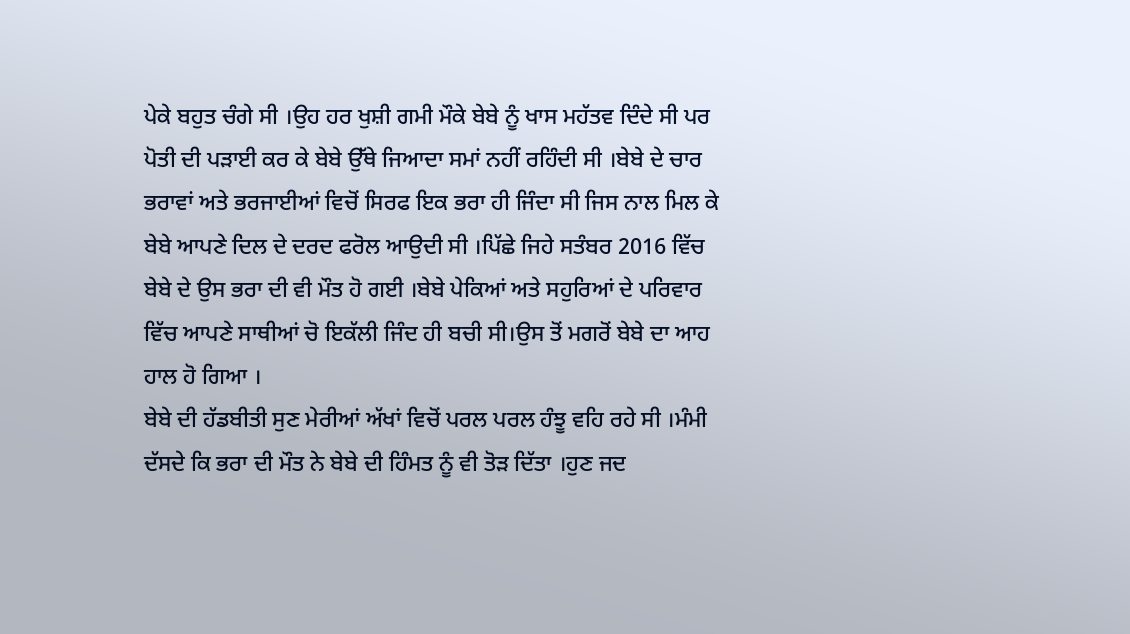ਪੇਕੇ ਬਹੁਤ ਚੰਗੇ ਸੀ ।ਉਹ ਹਰ ਖੁਸ਼ੀ ਗਮੀ ਮੌਕੇ ਬੇਬੇ ਨੂੰ ਖਾਸ ਮਹੱਤਵ ਦਿੰਦੇ ਸੀ ਪਰ ਪੋਤੀ ਦੀ ਪੜਾਈ ਕਰ ਕੇ ਬੇਬੇ ਉੱਥੇ ਜਿਆਦਾ ਸਮਾਂ ਨਹੀਂ ਰਹਿੰਦੀ ਸੀ ।ਬੇਬੇ ਦੇ ਚਾਰ ਭਰਾਵਾਂ ਅਤੇ ਭਰਜਾਈਆਂ ਵਿਚੋਂ ਸਿਰਫ ਇਕ ਭਰਾ ਹੀ ਜਿੰਦਾ ਸੀ ਜਿਸ ਨਾਲ ਮਿਲ ਕੇ ਬੇਬੇ ਆਪਣੇ ਦਿਲ ਦੇ ਦਰਦ ਫਰੋਲ ਆਉਦੀ ਸੀ ।ਪਿੱਛੇ ਜਿਹੇ ਸਤੰਬਰ 2016 ਵਿੱਚ ਬੇਬੇ ਦੇ ਉਸ ਭਰਾ ਦੀ ਵੀ ਮੌਤ ਹੋ ਗਈ ।ਬੇਬੇ ਪੇਕਿਆਂ ਅਤੇ ਸਹੁਰਿਆਂ ਦੇ ਪਰਿਵਾਰ ਵਿੱਚ ਆਪਣੇ ਸਾਥੀਆਂ ਚੋ ਇਕੱਲੀ ਜਿੰਦ ਹੀ ਬਚੀ ਸੀ।ਉਸ ਤੋਂ ਮਗਰੋਂ ਬੇਬੇ ਦਾ ਆਹ ਹਾਲ ਹੋ ਗਿਆ ।
ਬੇਬੇ ਦੀ ਹੱਡਬੀਤੀ ਸੁਣ ਮੇਰੀਆਂ ਅੱਖਾਂ ਵਿਚੋਂ ਪਰਲ ਪਰਲ ਹੰਝੂ ਵਹਿ ਰਹੇ ਸੀ ।ਮੰਮੀ ਦੱਸਦੇ ਕਿ ਭਰਾ ਦੀ ਮੌਤ ਨੇ ਬੇਬੇ ਦੀ ਹਿੰਮਤ ਨੂੰ ਵੀ ਤੋੜ ਦਿੱਤਾ ।ਹੁਣ ਜਦ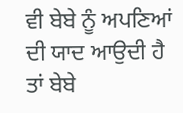ਵੀ ਬੇਬੇ ਨੂੰ ਅਪਣਿਆਂ ਦੀ ਯਾਦ ਆਉਦੀ ਹੈ ਤਾਂ ਬੇਬੇ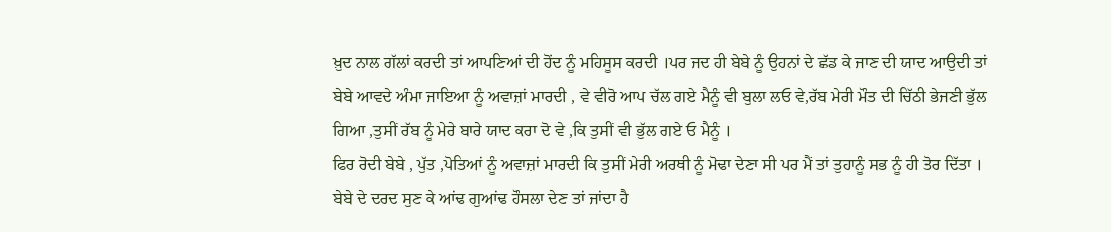ਖ਼ੁਦ ਨਾਲ ਗੱਲਾਂ ਕਰਦੀ ਤਾਂ ਆਪਣਿਆਂ ਦੀ ਹੋਂਦ ਨੂੰ ਮਹਿਸੂਸ ਕਰਦੀ ।ਪਰ ਜਦ ਹੀ ਬੇਬੇ ਨੂੰ ਉਹਨਾਂ ਦੇ ਛੱਡ ਕੇ ਜਾਣ ਦੀ ਯਾਦ ਆਉਦੀ ਤਾਂ ਬੇਬੇ ਆਵਦੇ ਅੰਮਾ ਜਾਇਆ ਨੂੰ ਅਵਾਜ਼ਾਂ ਮਾਰਦੀ , ਵੇ ਵੀਰੋ ਆਪ ਚੱਲ ਗਏ ਮੈਨੂੰ ਵੀ ਬੁਲਾ ਲਓ ਵੇ,ਰੱਬ ਮੇਰੀ ਮੌਤ ਦੀ ਚਿੱਠੀ ਭੇਜਣੀ ਭੁੱਲ ਗਿਆ ,ਤੁਸੀਂ ਰੱਬ ਨੂੰ ਮੇਰੇ ਬਾਰੇ ਯਾਦ ਕਰਾ ਦੋ ਵੇ ,ਕਿ ਤੁਸੀਂ ਵੀ ਭੁੱਲ ਗਏ ਓ ਮੈਨੂੰ ।
ਫਿਰ ਰੋਦੀ ਬੇਬੇ , ਪੁੱਤ ,ਪੋਤਿਆਂ ਨੂੰ ਅਵਾਜ਼ਾਂ ਮਾਰਦੀ ਕਿ ਤੁਸੀਂ ਮੇਰੀ ਅਰਥੀ ਨੂੰ ਮੋਢਾ ਦੇਣਾ ਸੀ ਪਰ ਮੈਂ ਤਾਂ ਤੁਹਾਨੂੰ ਸਭ ਨੂੰ ਹੀ ਤੋਰ ਦਿੱਤਾ । ਬੇਬੇ ਦੇ ਦਰਦ ਸੁਣ ਕੇ ਆਂਢ ਗੁਆਂਢ ਹੌਸਲਾ ਦੇਣ ਤਾਂ ਜਾਂਦਾ ਹੈ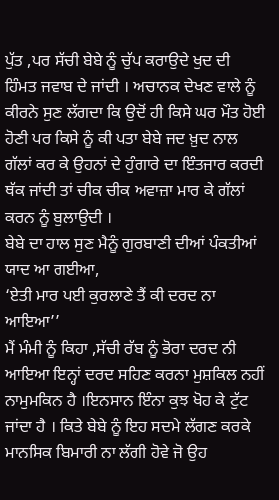ਪੁੱਤ ,ਪਰ ਸੱਚੀ ਬੇਬੇ ਨੂੰ ਚੁੱਪ ਕਰਾਉਦੇ ਖੁਦ ਦੀ ਹਿੰਮਤ ਜਵਾਬ ਦੇ ਜਾਂਦੀ । ਅਚਾਨਕ ਦੇਖਣ ਵਾਲੇ ਨੂੰ ਕੀਰਨੇ ਸੁਣ ਲੱਗਦਾ ਕਿ ਉਦੋਂ ਹੀ ਕਿਸੇ ਘਰ ਮੌਤ ਹੋਈ ਹੋਣੀ ਪਰ ਕਿਸੇ ਨੂੰ ਕੀ ਪਤਾ ਬੇਬੇ ਜਦ ਖ਼ੁਦ ਨਾਲ ਗੱਲਾਂ ਕਰ ਕੇ ਉਹਨਾਂ ਦੇ ਹੁੰਗਾਰੇ ਦਾ ਇੰਤਜਾਰ ਕਰਦੀ ਥੱਕ ਜਾਂਦੀ ਤਾਂ ਚੀਕ ਚੀਕ ਅਵਾਜ਼ਾ ਮਾਰ ਕੇ ਗੱਲਾਂ ਕਰਨ ਨੂੰ ਬੁਲਾਉਦੀ ।
ਬੇਬੇ ਦਾ ਹਾਲ ਸੁਣ ਮੈਨੂੰ ਗੁਰਬਾਣੀ ਦੀਆਂ ਪੰਕਤੀਆਂ ਯਾਦ ਆ ਗਈਆ,
‘ਏਤੀ ਮਾਰ ਪਈ ਕੁਰਲਾਣੇ ਤੈਂ ਕੀ ਦਰਦ ਨਾ ਆਇਆ’’
ਮੈਂ ਮੰਮੀ ਨੂੰ ਕਿਹਾ ,ਸੱਚੀ ਰੱਬ ਨੂੰ ਭੋਰਾ ਦਰਦ ਨੀ ਆਇਆ ਇਨ੍ਹਾਂ ਦਰਦ ਸਹਿਣ ਕਰਨਾ ਮੁਸ਼ਕਿਲ ਨਹੀਂ ਨਾਮੁਮਕਿਨ ਹੈ ।ਇਨਸਾਨ ਇੰਨਾ ਕੁਝ ਖੋਹ ਕੇ ਟੁੱਟ ਜਾਂਦਾ ਹੈ । ਕਿਤੇ ਬੇਬੇ ਨੂੰ ਇਹ ਸਦਮੇ ਲੱਗਣ ਕਰਕੇ ਮਾਨਸਿਕ ਬਿਮਾਰੀ ਨਾ ਲੱਗੀ ਹੋਵੇ ਜੋ ਉਹ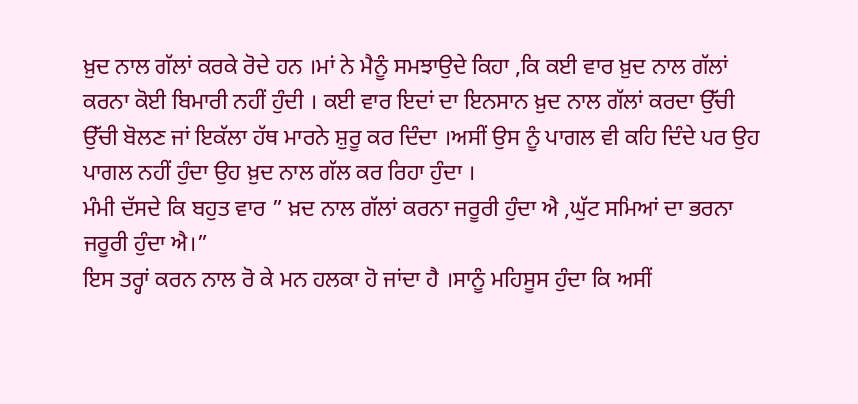ਖ਼ੁਦ ਨਾਲ ਗੱਲਾਂ ਕਰਕੇ ਰੋਦੇ ਹਨ ।ਮਾਂ ਨੇ ਮੈਨੂੰ ਸਮਝਾਉਦੇ ਕਿਹਾ ,ਕਿ ਕਈ ਵਾਰ ਖ਼ੁਦ ਨਾਲ ਗੱਲਾਂ ਕਰਨਾ ਕੋਈ ਬਿਮਾਰੀ ਨਹੀਂ ਹੁੰਦੀ । ਕਈ ਵਾਰ ਇਦਾਂ ਦਾ ਇਨਸਾਨ ਖ਼ੁਦ ਨਾਲ ਗੱਲਾਂ ਕਰਦਾ ਉੱਚੀ ਉੱਚੀ ਬੋਲਣ ਜਾਂ ਇਕੱਲਾ ਹੱਥ ਮਾਰਨੇ ਸ਼ੁਰੂ ਕਰ ਦਿੰਦਾ ।ਅਸੀਂ ਉਸ ਨੂੰ ਪਾਗਲ ਵੀ ਕਹਿ ਦਿੰਦੇ ਪਰ ਉਹ ਪਾਗਲ ਨਹੀਂ ਹੁੰਦਾ ਉਹ ਖ਼ੁਦ ਨਾਲ ਗੱਲ ਕਰ ਰਿਹਾ ਹੁੰਦਾ ।
ਮੰਮੀ ਦੱਸਦੇ ਕਿ ਬਹੁਤ ਵਾਰ ” ਖ਼ਦ ਨਾਲ ਗੱਲਾਂ ਕਰਨਾ ਜਰੂਰੀ ਹੁੰਦਾ ਐ ,ਘੁੱਟ ਸਮਿਆਂ ਦਾ ਭਰਨਾ ਜਰੂਰੀ ਹੁੰਦਾ ਐ।”
ਇਸ ਤਰ੍ਹਾਂ ਕਰਨ ਨਾਲ ਰੋ ਕੇ ਮਨ ਹਲਕਾ ਹੋ ਜਾਂਦਾ ਹੈ ।ਸਾਨੂੰ ਮਹਿਸੂਸ ਹੁੰਦਾ ਕਿ ਅਸੀਂ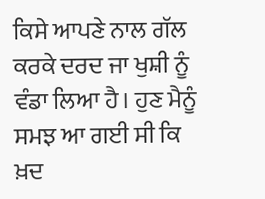ਕਿਸੇ ਆਪਣੇ ਨਾਲ ਗੱਲ ਕਰਕੇ ਦਰਦ ਜਾ ਖੁਸ਼ੀ ਨੂੰ ਵੰਡਾ ਲਿਆ ਹੈ। ਹੁਣ ਮੈਨੂੰ ਸਮਝ ਆ ਗਈ ਸੀ ਕਿ ਖ਼ਦ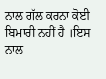ਨਾਲ ਗੱਲ ਕਰਨਾ ਕੋਈ ਬਿਮਾਰੀ ਨਹੀਂ ਹੈ ।ਇਸ ਨਾਲ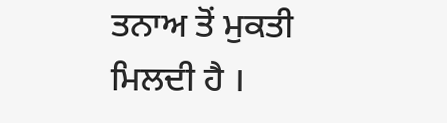ਤਨਾਅ ਤੋਂ ਮੁਕਤੀ ਮਿਲਦੀ ਹੈ ।